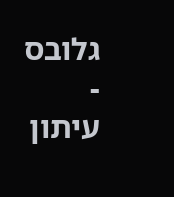גלובס - עיתון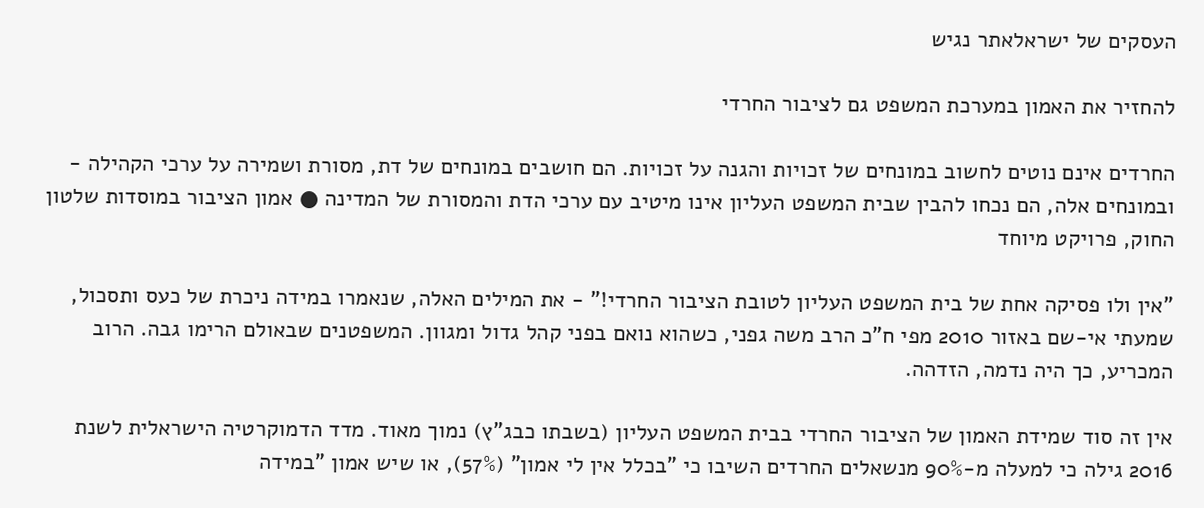העסקים של ישראלאתר נגיש

להחזיר את האמון במערכת המשפט גם לציבור החרדי

החרדים אינם נוטים לחשוב במונחים של זכויות והגנה על זכויות. הם חושבים במונחים של דת, מסורת ושמירה על ערכי הקהילה - ובמונחים אלה, הם נכחו להבין שבית המשפט העליון אינו מיטיב עם ערכי הדת והמסורת של המדינה ● אמון הציבור במוסדות שלטון החוק, פרויקט מיוחד

"אין ולו פסיקה אחת של בית המשפט העליון לטובת הציבור החרדי!" - את המילים האלה, שנאמרו במידה ניכרת של כעס ותסכול, שמעתי אי-שם באזור 2010 מפי ח"כ הרב משה גפני, כשהוא נואם בפני קהל גדול ומגוון. המשפטנים שבאולם הרימו גבה. הרוב המכריע, כך היה נדמה, הזדהה.

אין זה סוד שמידת האמון של הציבור החרדי בבית המשפט העליון (בשבתו כבג"ץ) נמוך מאוד. מדד הדמוקרטיה הישראלית לשנת 2016 גילה כי למעלה מ-90% מנשאלים החרדים השיבו כי "בכלל אין לי אמון" (57%), או שיש אמון "במידה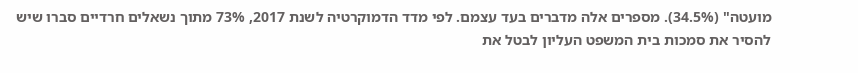מועטה" (34.5%). מספרים אלה מדברים בעד עצמם. לפי מדד הדמוקרטיה לשנת 2017, 73% מתוך נשאלים חרדיים סברו שיש להסיר את סמכות בית המשפט העליון לבטל את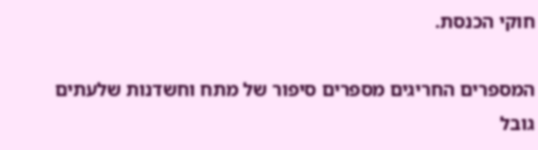חוקי הכנסת.

המספרים החריגים מספרים סיפור של מתח וחשדנות שלעתים גובל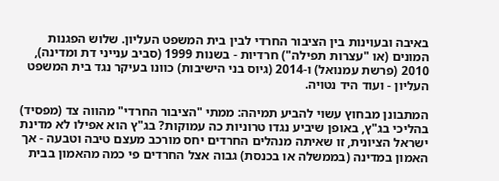באיבה ובעוינות בין הציבור החרדי לבין בית המשפט העליון. שלוש הפגנות המונים (או "עצרות תפילה") חרדיות - בשנות 1999 (סביב ענייני דת ומדינה), 2010 (פרשת עמנואל) ו-2014 (גיוס בני הישיבות) כוונו בעיקר נגד בית המשפט העליון - ועוד היד נטויה.

המתבונן מבחוץ עשוי להביע תמיהה: ממתי "הציבור החרדי" מהווה צד (מפסיד) בהליכי בג"ץ, באופן שיביע נגדו טרוניות כה עמוקות? בג"ץ הוא אפילו לא מדינת ישראל הציונית, זו שאיתה מנהלים החרדים יחס מורכב מעצם טיבה וטבעה - אך האמון במדינה (בממשלה או בכנסת) גבוה אצל החרדים פי כמה מהאמון בבית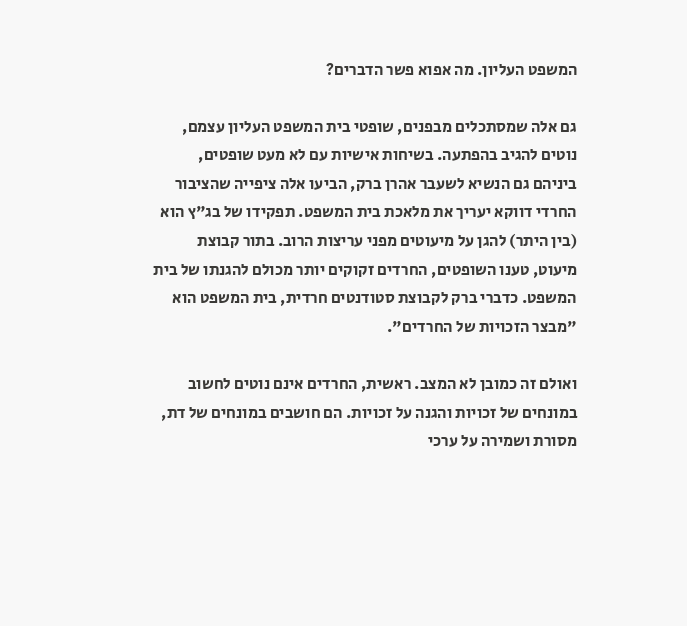המשפט העליון. מה אפוא פשר הדברים?

גם אלה שמסתכלים מבפנים, שופטי בית המשפט העליון עצמם, נוטים להגיב בהפתעה. בשיחות אישיות עם לא מעט שופטים, ביניהם גם הנשיא לשעבר אהרן ברק, הביעו אלה ציפייה שהציבור החרדי דווקא יעריך את מלאכת בית המשפט. תפקידו של בג"ץ הוא (בין היתר) להגן על מיעוטים מפני עריצות הרוב. בתור קבוצת מיעוט, טענו השופטים, החרדים זקוקים יותר מכולם להגנתו של בית המשפט. כדברי ברק לקבוצת סטודנטים חרדית, בית המשפט הוא "מבצר הזכויות של החרדים".

ואולם זה כמובן לא המצב. ראשית, החרדים אינם נוטים לחשוב במונחים של זכויות והגנה על זכויות. הם חושבים במונחים של דת, מסורת ושמירה על ערכי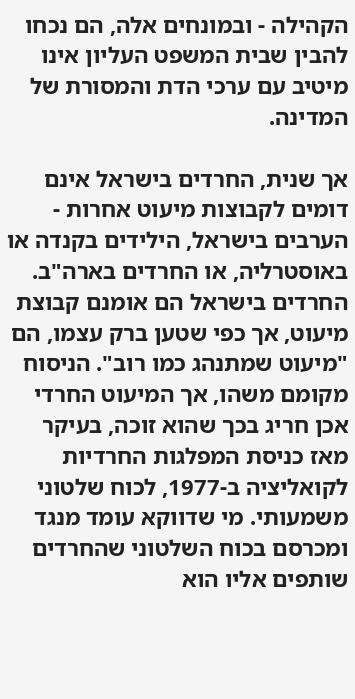הקהילה - ובמונחים אלה, הם נכחו להבין שבית המשפט העליון אינו מיטיב עם ערכי הדת והמסורת של המדינה.

אך שנית, החרדים בישראל אינם דומים לקבוצות מיעוט אחרות - הערבים בישראל, הילידים בקנדה או באוסטרליה, או החרדים בארה"ב. החרדים בישראל הם אומנם קבוצת מיעוט, אך כפי שטען ברק עצמו, הם "מיעוט שמתנהג כמו רוב". הניסוח מקומם משהו, אך המיעוט החרדי אכן חריג בכך שהוא זוכה, בעיקר מאז כניסת המפלגות החרדיות לקואליציה ב-1977, לכוח שלטוני משמעותי. מי שדווקא עומד מנגד ומכרסם בכוח השלטוני שהחרדים שותפים אליו הוא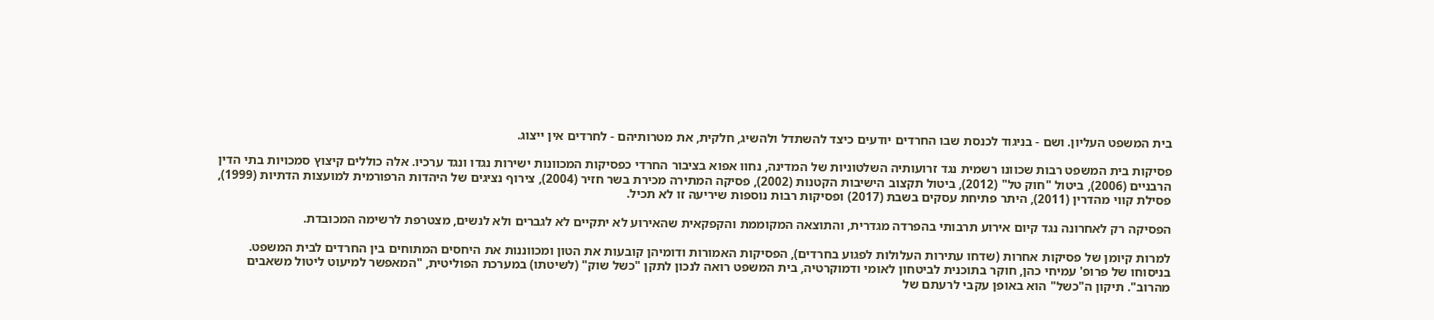בית המשפט העליון. ושם - בניגוד לכנסת שבו החרדים יודעים כיצד להשתדל ולהשיג, חלקית, את מטרותיהם - לחרדים אין ייצוג.

פסיקות בית המשפט רבות שכוונו רשמית נגד זרועותיה השלטוניות של המדינה, נחוו אפוא בציבור החרדי כפסיקות המכוונות ישירות נגדו ונגד ערכיו. אלה כוללים קיצוץ סמכויות בתי הדין הרבניים (2006), ביטול "חוק טל" (2012), ביטול תקצוב הישיבות הקטנות (2002), פסיקה המתירה מכירת בשר חזיר (2004), צירוף נציגים של היהדות הרפורמית למועצות הדתיות (1999), פסילת קווי מהדרין (2011), היתר פתיחת עסקים בשבת (2017) ופסיקות רבות נוספות שיריעה זו לא תכיל.

הפסיקה רק לאחרונה נגד קיום אירוע תרבותי בהפרדה מגדרית, והתוצאה המקוממת והקפקאית שהאירוע לא יתקיים לא לגברים ולא לנשים, מצטרפת לרשימה המכובדת.

למרות קיומן של פסיקות אחרות (שדחו עתירות העלולות לפגוע בחרדים), הפסיקות האמורות ודומיהן קובעות את הטון ומכווננות את היחסים המתוחים בין החרדים לבית המשפט. בניסוחו של פרופ' עמיחי כהן, חוקר בתוכנית לביטחון לאומי ודמוקרטיה, בית המשפט רואה לנכון לתקן "כשל שוק" (לשיטתו) במערכת הפוליטית, "המאפשר למיעוט ליטול משאבים מהרוב". תיקון ה"כשל" הוא באופן עקבי לרעתם של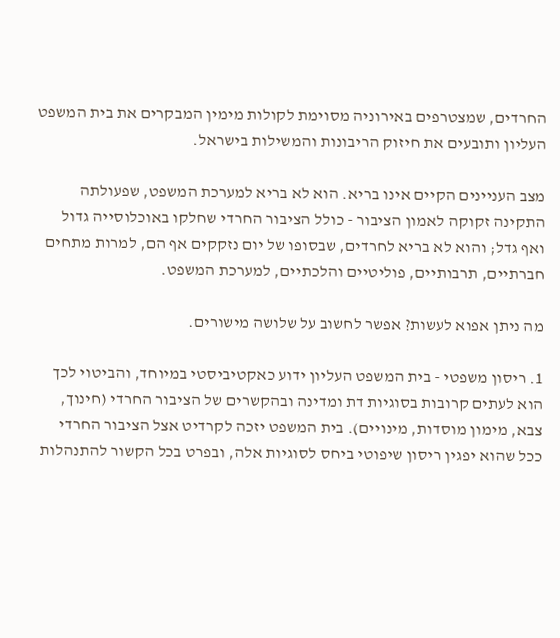החרדים, שמצטרפים באירוניה מסוימת לקולות מימין המבקרים את בית המשפט העליון ותובעים את חיזוק הריבונות והמשילות בישראל.

מצב העניינים הקיים אינו בריא. הוא לא בריא למערכת המשפט, שפעולתה התקינה זקוקה לאמון הציבור - כולל הציבור החרדי שחלקו באוכלוסייה גדול ואף גדל; והוא לא בריא לחרדים, שבסופו של יום נזקקים אף הם, למרות מתחים חברתיים, תרבותיים, פוליטיים והלכתיים, למערכת המשפט.

מה ניתן אפוא לעשות? אפשר לחשוב על שלושה מישורים.

1. ריסון משפטי - בית המשפט העליון ידוע כאקטיביסטי במיוחד, והביטוי לכך הוא לעתים קרובות בסוגיות דת ומדינה ובהקשרים של הציבור החרדי (חינוך, צבא, מימון מוסדות, מינויים). בית המשפט יזכה לקרדיט אצל הציבור החרדי ככל שהוא יפגין ריסון שיפוטי ביחס לסוגיות אלה, ובפרט בכל הקשור להתנהלות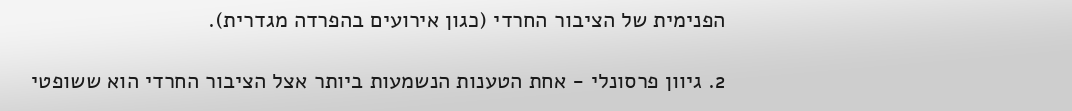הפנימית של הציבור החרדי (כגון אירועים בהפרדה מגדרית).

2. גיוון פרסונלי - אחת הטענות הנשמעות ביותר אצל הציבור החרדי הוא ששופטי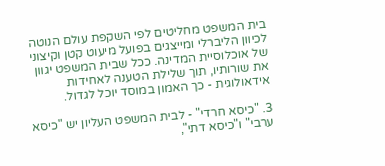בית המשפט מחליטים לפי השקפת עולם הנוטה לכיוון הליברלי ומייצגים בפועל מיעוט קטן וקיצוני של אוכלוסיית המדינה. ככל שבית המשפט יגוון את שורותיו, תוך שלילת הטענה לאחידות אידאולוגית - כך האמון במוסד יוכל לגדול.

3. "כיסא חרדי" - לבית המשפט העליון יש "כיסא ערבי" ו"כיסא דתי",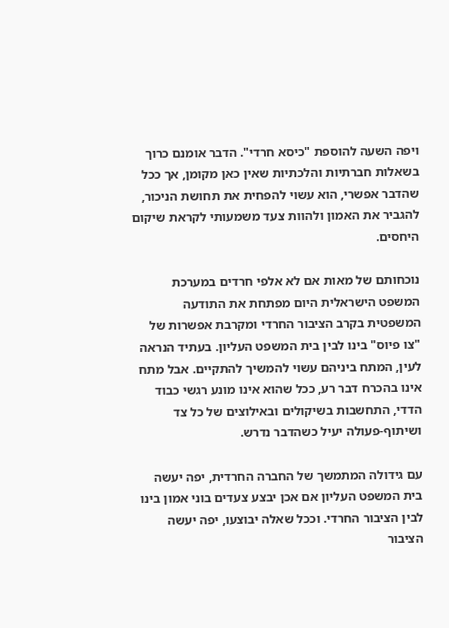ויפה השעה להוספת "כיסא חרדי". הדבר אומנם כרוך בשאלות חברתיות והלכתיות שאין כאן מקומן, אך ככל שהדבר אפשרי, הוא עשוי להפחית את תחושת הניכור, להגביר את האמון ולהוות צעד משמעותי לקראת שיקום היחסים.

נוכחותם של מאות אם לא אלפי חרדים במערכת המשפט הישראלית היום מפתחת את התודעה המשפטית בקרב הציבור החרדי ומקרבת אפשרות של "צו פיוס" בינו לבין בית המשפט העליון. בעתיד הנראה לעין, המתח ביניהם עשוי להמשיך להתקיים. אבל מתח אינו בהכרח דבר רע, ככל שהוא אינו מונע רגשי כבוד הדדי, התחשבות בשיקולים ובאילוצים של כל צד ושיתוף-פעולה יעיל כשהדבר נדרש.

עם גידולה המתמשך של החברה החרדית, יפה יעשה בית המשפט העליון אם אכן יבצע צעדים בוני אמון בינו לבין הציבור החרדי. וככל שאלה יבוצעו, יפה יעשה הציבור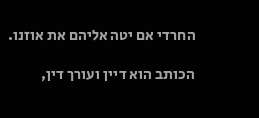החרדי אם יטה אליהם את אוזנו.

הכותב הוא דיין ועורך דין,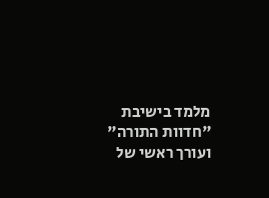מלמד בישיבת "חדוות התורה" ועורך ראשי של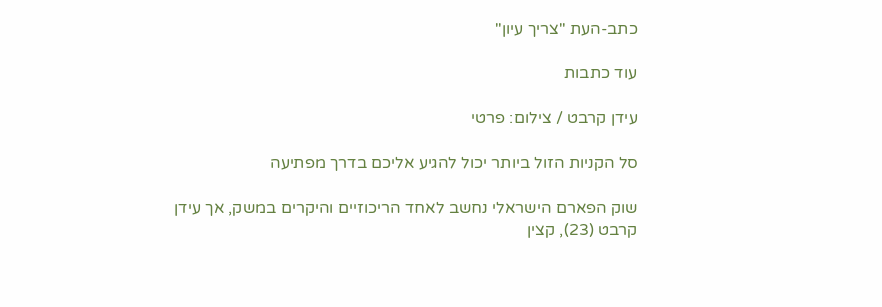כתב-העת "צריך עיון"

עוד כתבות

עידן קרבט / צילום: פרטי

סל הקניות הזול ביותר יכול להגיע אליכם בדרך מפתיעה

שוק הפארם הישראלי נחשב לאחד הריכוזיים והיקרים במשק, אך עידן קרבט (23), קצין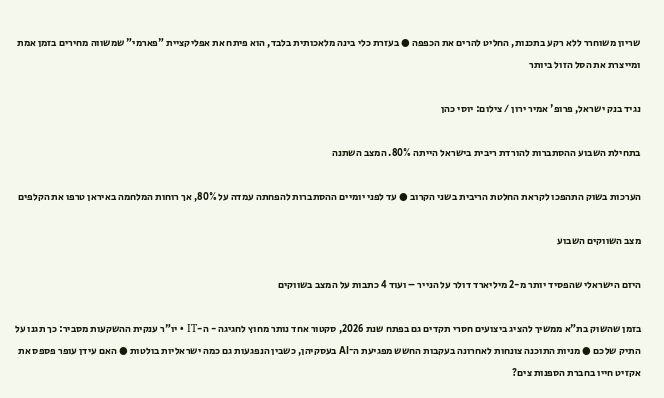שריון משוחרר ללא רקע בתכנות, החליט להרים את הכפפה ● בעזרת כלי בינה מלאכותית בלבד, הוא פיתח את אפליקציית "פארמי" שמשווה מחירים בזמן אמת ומייצרת את הסל הזול ביותר

נגיד בנק ישראל, פרופ' אמיר ירון / צילום: יוסי כהן

בתחילת השבוע ההסתברות להורדת ריבית בישראל הייתה 80%. המצב השתנה

הערכות בשוק התהפכו לקראת החלטת הריבית בשני הקרוב ● עד לפני יומיים ההסתברות להפחתה עמדה על 80%, אך רוחות המלחמה באיראן טרפו את הקלפים

מצב השווקים השבוע

היזם הישראלי שהפסיד יותר מ-2 מיליארד דולר על הנייר – ועוד 4 כתבות על המצב בשווקים

בזמן שהשוק בת"א ממשיך להציג ביצועים חסרי תקדים גם בפתח שנת 2026, סקטור אחד נותר מחוץ לחגיגה - ה-IT • יו"ר ענקית ההשקעות מסביר: כך תגנו על התיק שלכם ● מניות התוכנה צונחות לאחרונה בעקבות החשש מפגיעת ה־AI בעסקיהן, כשבין הנפגעות גם כמה ישראליות בולטות ● האם עידן עופר פספס את אקזיט חייו בחברת הספנות צים?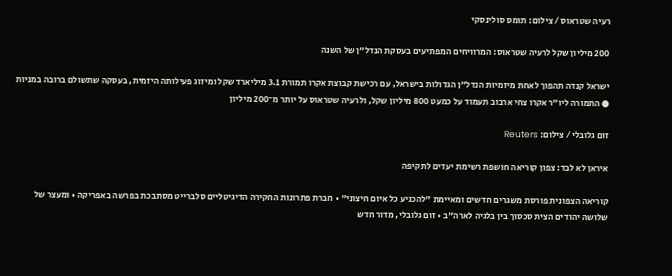רעיה שטראוס / צילום: תומס סולינסקי

200 מיליון שקל לרעיה שטראוס: המרוויחים המפתיעים בעסקת הנדל"ן של השנה

ישראל קנדה תהפוך לאחת מיזמיות הנדל"ן הגדולות בישראל, עם רכישת קבוצת אקרו תמורת 3.1 מיליארד שקל ומיזוג פעילותה היזמית, בעסקה שתשולם ברובה במניות ● התמורה ליו"ר אקרו צחי ארבוב תעמוד על כמעט 800 מיליון שקל, ולרעיה שטראוס על יותר מ־200 מיליון

זום גלובלי / צילום: Reuters

איראן לא לבד: צפון קוריאה חושפת רשימת יעדים לתקיפה

קוריאה הצפונית פורסת משגרים חדשים ומאיימת "להכניע כל איום חיצוני" • חברת פתרונות החקירה הדיגיטליים סלברייט מסתבכת בפרשה באפריקה • ומעצר של שלושה יהודים הצית סכסוך בין בלגיה לארה"ב • זום גלובלי, מדור חדש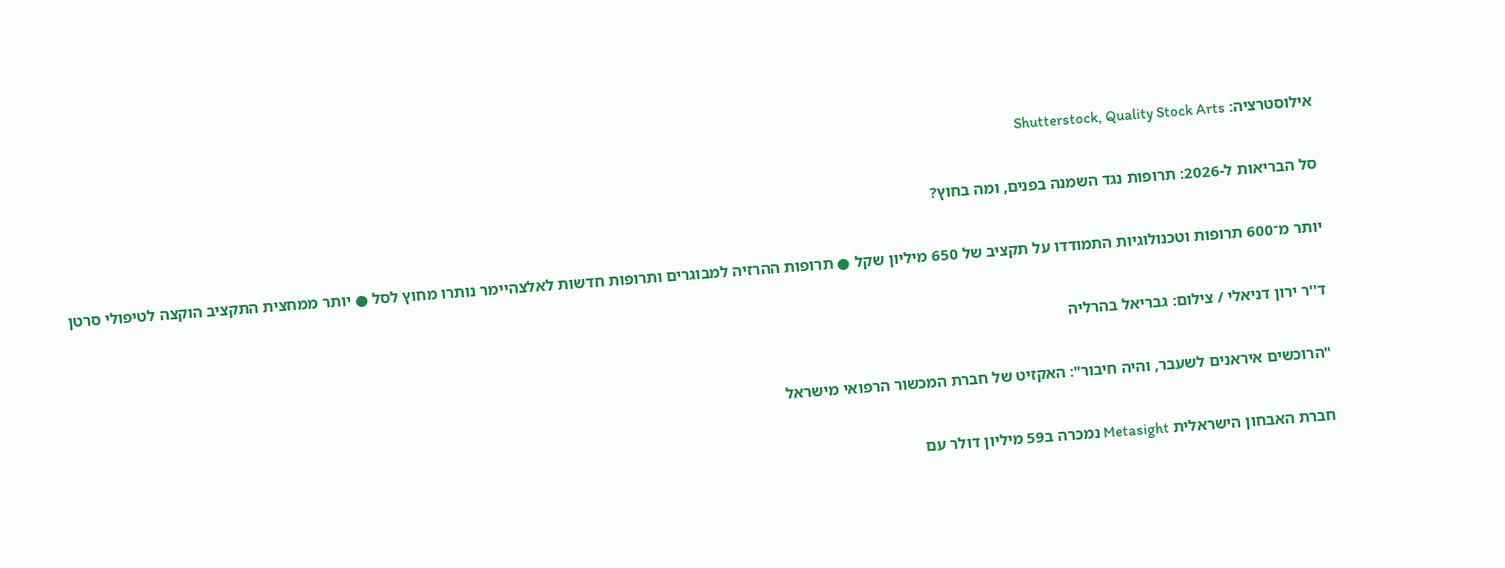אילוסטרציה: Shutterstock, Quality Stock Arts

סל הבריאות ל-2026: תרופות נגד השמנה בפנים, ומה בחוץ?

יותר מ־600 תרופות וטכנולוגיות התמודדו על תקציב של 650 מיליון שקל ● תרופות ההרזיה למבוגרים ותרופות חדשות לאלצהיימר נותרו מחוץ לסל ● יותר ממחצית התקציב הוקצה לטיפולי סרטן

ד''ר ירון דניאלי / צילום: גבריאל בהרליה

"הרוכשים איראנים לשעבר, והיה חיבור": האקזיט של חברת המכשור הרפואי מישראל

חברת האבחון הישראלית Metasight נמכרה ב59 מיליון דולר עם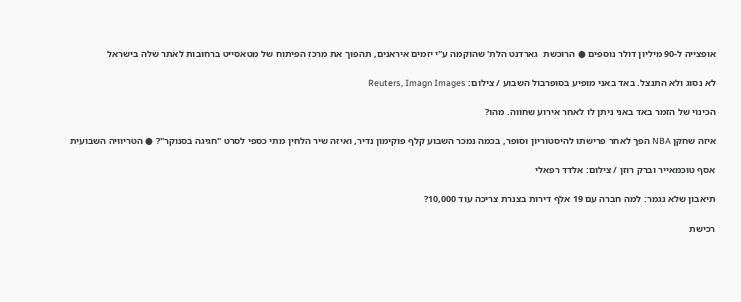אופצייה ל-90 מיליון דולר נוספים ● הרוכשת  גארדנט הלת' שהוקמה ע"י יזמים איראנים, תהפוך את מרכז הפיתוח של מטאסייט ברחובות לאתר שלה בישראל

לא נסוג ולא התנצל. באד באני מופיע בסופרבול השבוע / צילום: Reuters, Imagn Images

הכינוי של הזמר באד באני ניתן לו לאחר אירוע שחווה. מהו?

איזה שחקן NBA הפך לאחר פרישתו להיסטוריון וסופר, בכמה נמכר השבוע קלף פוקימון נדיר, ואיזה שיר הלחין מתי כספי לסרט "חגיגה בסנוקר"? ● הטריוויה השבועית

אסף טוכמאייר וברק רוזן / צילום: אלדד רפאלי

תיאבון שלא נגמר: למה חברה עם 19 אלף דירות בצנרת צריכה עוד 10,000?

רכישת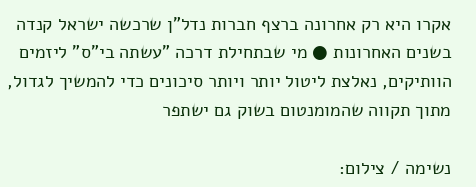אקרו היא רק אחרונה ברצף חברות נדל"ן שרכשה ישראל קנדה בשנים האחרונות ● מי שבתחילת דרכה "עשתה בי"ס" ליזמים הוותיקים, נאלצת ליטול יותר ויותר סיכונים כדי להמשיך לגדול, מתוך תקווה שהמומנטום בשוק גם ישתפר

נשימה / צילום: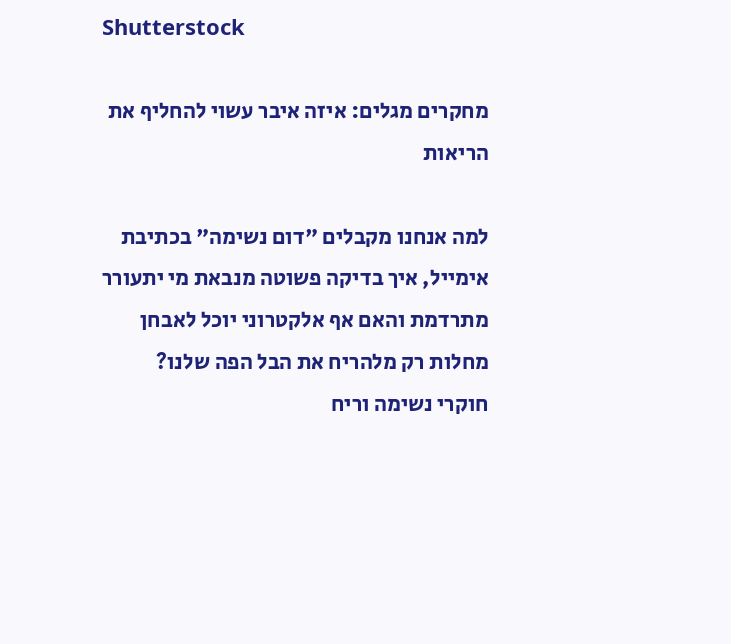Shutterstock

מחקרים מגלים: איזה איבר עשוי להחליף את הריאות

למה אנחנו מקבלים "דום נשימה" בכתיבת אימייל, איך בדיקה פשוטה מנבאת מי יתעורר מתרדמת והאם אף אלקטרוני יוכל לאבחן מחלות רק מלהריח את הבל הפה שלנו? חוקרי נשימה וריח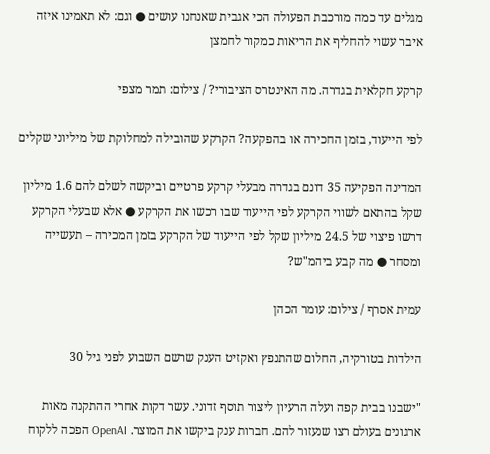מגלים עד כמה מורכבת הפעולה הכי אגבית שאנחנו עושים ● וגם: לא תאמינו איזה איבר עשוי להחליף את הריאות כמקור לחמצן

קרקע חקלאית בגדרה. מה האינטרס הציבורי? / צילום: תמר מצפי

לפי הייעוד, בזמן החכירה או בהפקעה? הקרקע שהובילה למחלוקת של מיליוני שקלים

המדינה הפקיעה 35 דונם בגדרה מבעלי קרקע פרטיים וביקשה לשלם להם 1.6 מיליון שקל בהתאם לשווי הקרקע לפי הייעוד שבו רכשו את הקרקע ● אלא שבעלי הקרקע דרשו פיצוי של 24.5 מיליון שקל לפי הייעוד של הקרקע בזמן המכירה – תעשייה ומסחר ● מה קבע ביהמ"ש?

עמית אסרף / צילום: עומר הכהן

הילדות בטורקיה, החלום שהתנפץ ואקזיט הענק שרשם השבוע לפני גיל 30

"ישבנו בבית קפה ועלה הרעיון ליצור תוסף זדוני. עשר דקות אחרי ההתקנה מאות ארגונים בעולם רצו שנעזור להם. חברות ענק ביקשו את המוצר. OpenAI הפכה ללקוח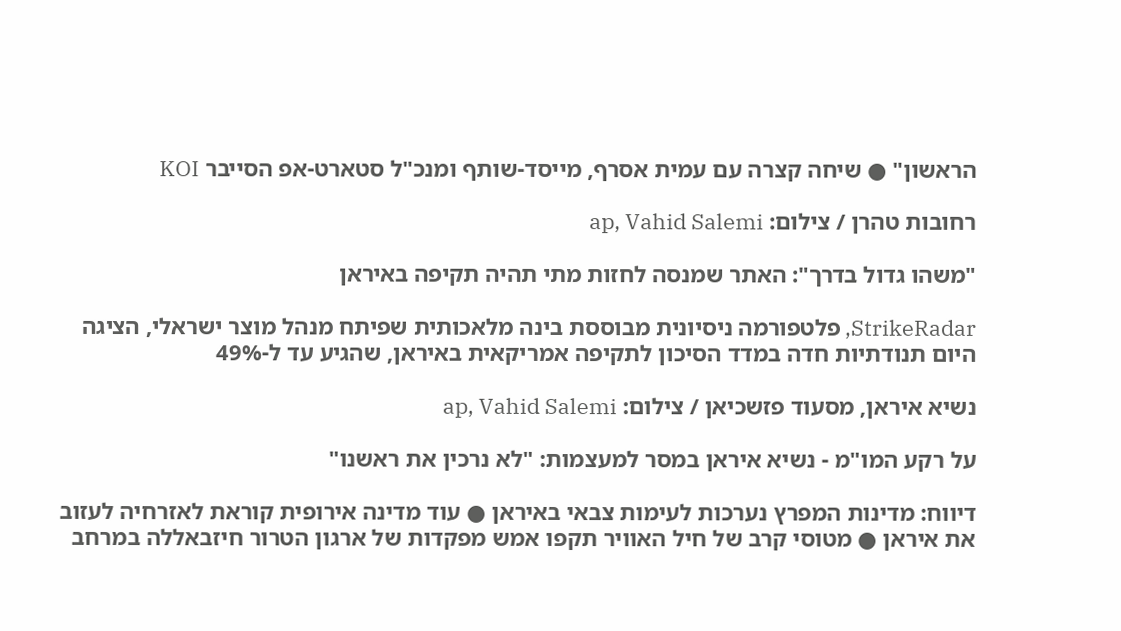הראשון" ● שיחה קצרה עם עמית אסרף, מייסד-שותף ומנכ"ל סטארט-אפ הסייבר KOI

רחובות טהרן / צילום: ap, Vahid Salemi

"משהו גדול בדרך": האתר שמנסה לחזות מתי תהיה תקיפה באיראן

StrikeRadar, פלטפורמה ניסיונית מבוססת בינה מלאכותית שפיתח מנהל מוצר ישראלי, הציגה היום תנודתיות חדה במדד הסיכון לתקיפה אמריקאית באיראן, שהגיע עד ל-49%

נשיא איראן, מסעוד פזשכיאן / צילום: ap, Vahid Salemi

על רקע המו"מ - נשיא איראן במסר למעצמות: "לא נרכין את ראשנו"

דיווח: מדינות המפרץ נערכות לעימות צבאי באיראן ● עוד מדינה אירופית קוראת לאזרחיה לעזוב את איראן ● מטוסי קרב של חיל האוויר תקפו אמש מפקדות של ארגון הטרור חיזבאללה במרחב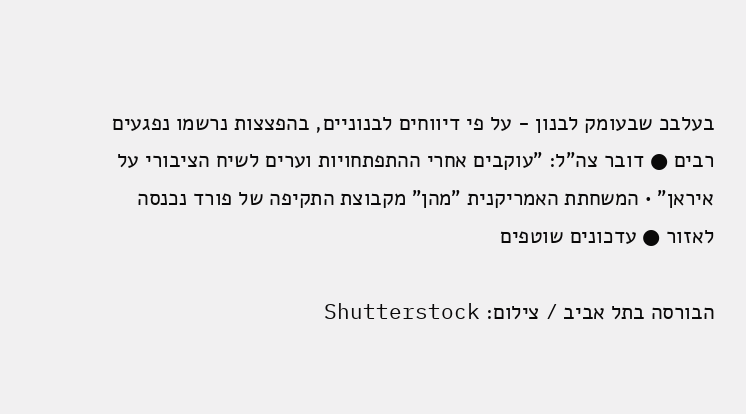בעלבכ שבעומק לבנון - על פי דיווחים לבנוניים, בהפצצות נרשמו נפגעים רבים ● דובר צה"ל: "עוקבים אחרי ההתפתחויות וערים לשיח הציבורי על איראן" • המשחתת האמריקנית "מהן" מקבוצת התקיפה של פורד נכנסה לאזור ● עדכונים שוטפים

הבורסה בתל אביב / צילום: Shutterstock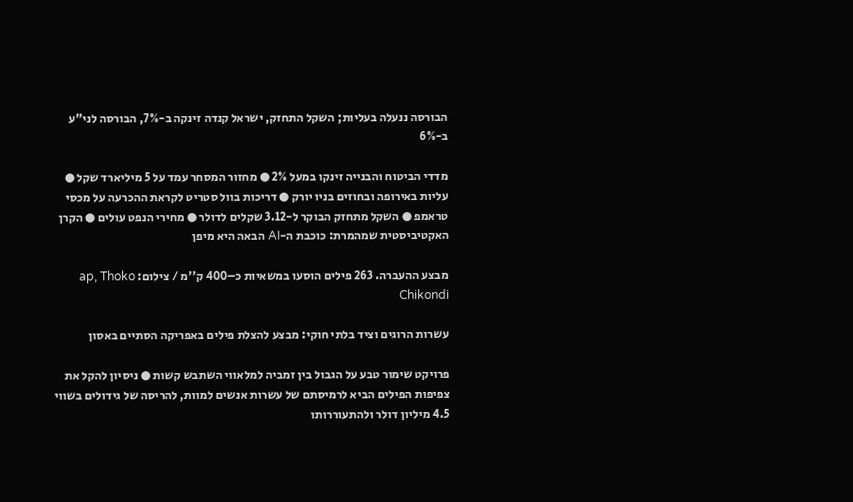הבורסה ננעלה בעליות; השקל התחזק, ישראל קנדה זינקה ב-7%, הבורסה לני"ע ב-6%

מדדי הביטוח והבנייה זינקו במעל 2% ● מחזור המסחר עמד על 5 מיליארד שקל ● עליות באירופה ובחוזים בניו יורק ● דריכות בוול סטריט לקראת ההכרעה על מכסי טראמפ ● השקל מתחזק הבוקר ל-3.12 שקלים לדולר ● מחירי הנפט עולים ● הקרן האקטיביסטית שמהמרת: כוכבת ה-AI הבאה היא מיפן

מבצע ההעברה. 263 פילים הוסעו במשאיות כ–400 ק''מ / צילום: ap, Thoko Chikondi

עשרות הרוגים וציד בלתי חוקי: מבצע להצלת פילים באפריקה הסתיים באסון

פרויקט שימור טבע על הגבול בין זמביה למלאווי השתבש קשות ● ניסיון להקל את צפיפות הפילים הביא לרמיסתם של עשרות אנשים למוות, להריסה של גידולים בשווי 4.5 מיליון דולר ולהתעוררותו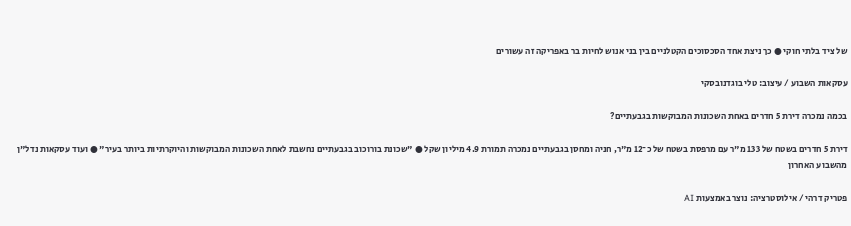של ציד בלתי חוקי ● כך ניצת אחד הסכסוכים הקטלניים בין בני אנוש לחיות בר באפריקה זה עשורים

עסקאות השבוע / עיצוב: טלי בוגדנובסקי

בכמה נמכרה דירת 5 חדרים באחת השכונות המבוקשות בגבעתיים?

דירת 5 חדרים בשטח של 133 מ"ר עם מרפסת בשטח של כ־12 מ"ר, חניה ומחסן בגבעתיים נמכרה תמורת 4.9 מיליון שקל ● "שכונת בורוכוב בגבעתיים נחשבת לאחת השכונות המבוקשות והיוקרתיות ביותר בעיר" ● ועוד עסקאות נדל"ן מהשבוע האחרון

פטריק דרהי / אילוסטרציה: נוצר באמצעות AI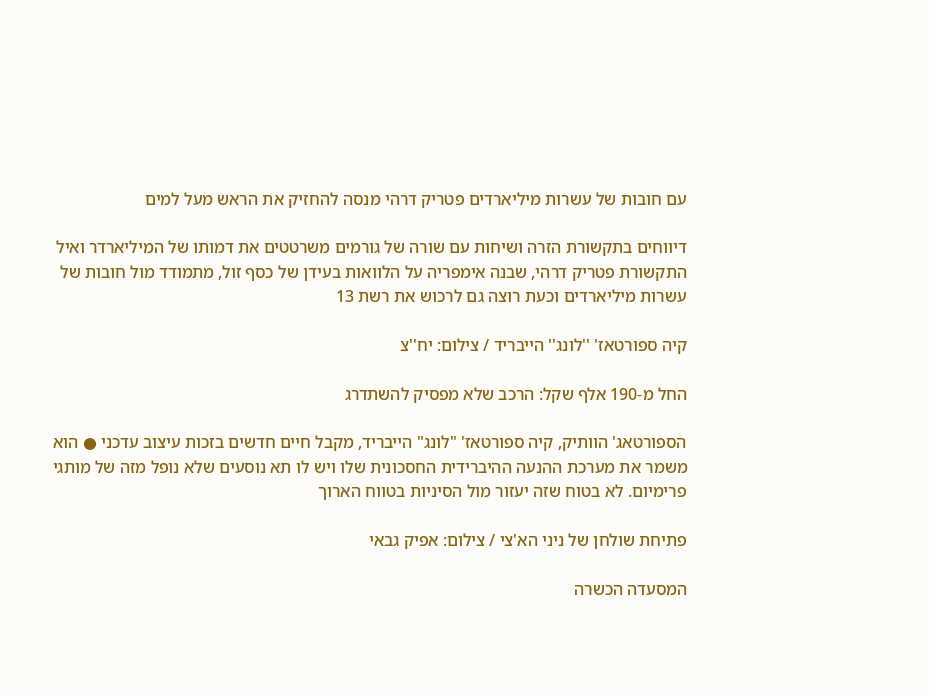עם חובות של עשרות מיליארדים פטריק דרהי מנסה להחזיק את הראש מעל למים

דיווחים בתקשורת הזרה ושיחות עם שורה של גורמים משרטטים את דמותו של המיליארדר ואיל התקשורת פטריק דרהי, שבנה אימפריה על הלוואות בעידן של כסף זול, מתמודד מול חובות של עשרות מיליארדים וכעת רוצה גם לרכוש את רשת 13

קיה ספורטאז' ''לונג'' הייבריד / צילום: יח''צ

החל מ-190 אלף שקל: הרכב שלא מפסיק להשתדרג

הספורטאג' הוותיק, קיה ספורטאז' "לונג" הייבריד, מקבל חיים חדשים בזכות עיצוב עדכני ● הוא משמר את מערכת ההנעה ההיברידית החסכונית שלו ויש לו תא נוסעים שלא נופל מזה של מותגי פרימיום. לא בטוח שזה יעזור מול הסיניות בטווח הארוך

פתיחת שולחן של ניני הא'צי / צילום: אפיק גבאי

המסעדה הכשרה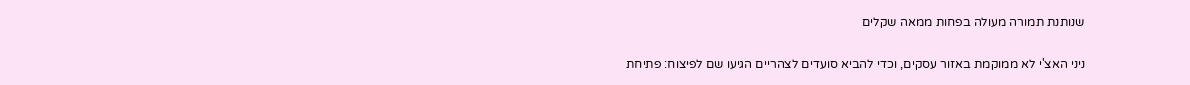שנותנת תמורה מעולה בפחות ממאה שקלים

ניני האצ'י לא ממוקמת באזור עסקים, וכדי להביא סועדים לצהריים הגיעו שם לפיצוח: פתיחת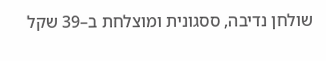שולחן נדיבה, ססגונית ומוצלחת ב–39 שקל